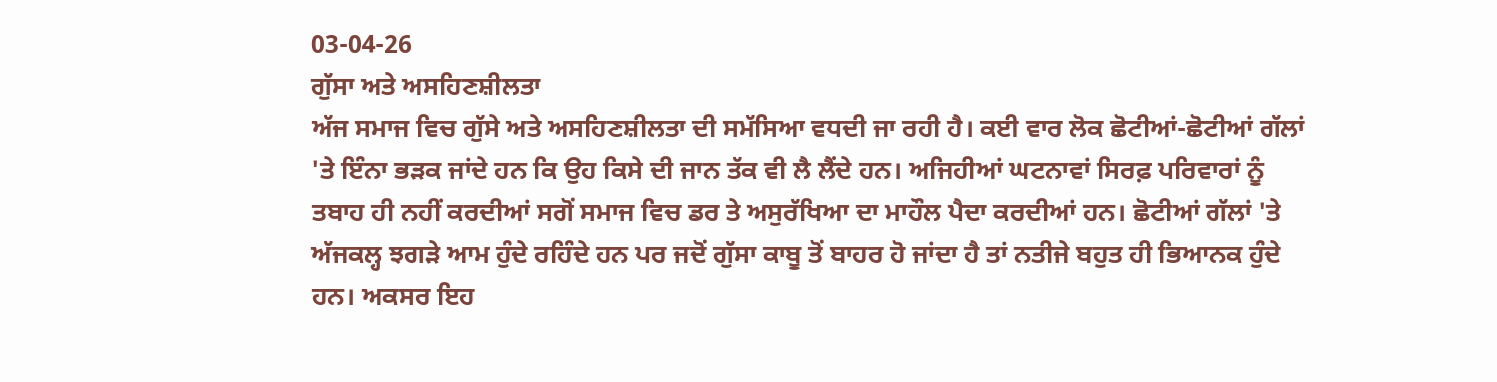03-04-26
ਗੁੱਸਾ ਅਤੇ ਅਸਹਿਣਸ਼ੀਲਤਾ
ਅੱਜ ਸਮਾਜ ਵਿਚ ਗੁੱਸੇ ਅਤੇ ਅਸਹਿਣਸ਼ੀਲਤਾ ਦੀ ਸਮੱਸਿਆ ਵਧਦੀ ਜਾ ਰਹੀ ਹੈ। ਕਈ ਵਾਰ ਲੋਕ ਛੋਟੀਆਂ-ਛੋਟੀਆਂ ਗੱਲਾਂ 'ਤੇ ਇੰਨਾ ਭੜਕ ਜਾਂਦੇ ਹਨ ਕਿ ਉਹ ਕਿਸੇ ਦੀ ਜਾਨ ਤੱਕ ਵੀ ਲੈ ਲੈਂਦੇ ਹਨ। ਅਜਿਹੀਆਂ ਘਟਨਾਵਾਂ ਸਿਰਫ਼ ਪਰਿਵਾਰਾਂ ਨੂੰ ਤਬਾਹ ਹੀ ਨਹੀਂ ਕਰਦੀਆਂ ਸਗੋਂ ਸਮਾਜ ਵਿਚ ਡਰ ਤੇ ਅਸੁਰੱਖਿਆ ਦਾ ਮਾਹੌਲ ਪੈਦਾ ਕਰਦੀਆਂ ਹਨ। ਛੋਟੀਆਂ ਗੱਲਾਂ 'ਤੇ ਅੱਜਕਲ੍ਹ ਝਗੜੇ ਆਮ ਹੁੰਦੇ ਰਹਿੰਦੇ ਹਨ ਪਰ ਜਦੋਂ ਗੁੱਸਾ ਕਾਬੂ ਤੋਂ ਬਾਹਰ ਹੋ ਜਾਂਦਾ ਹੈ ਤਾਂ ਨਤੀਜੇ ਬਹੁਤ ਹੀ ਭਿਆਨਕ ਹੁੰਦੇ ਹਨ। ਅਕਸਰ ਇਹ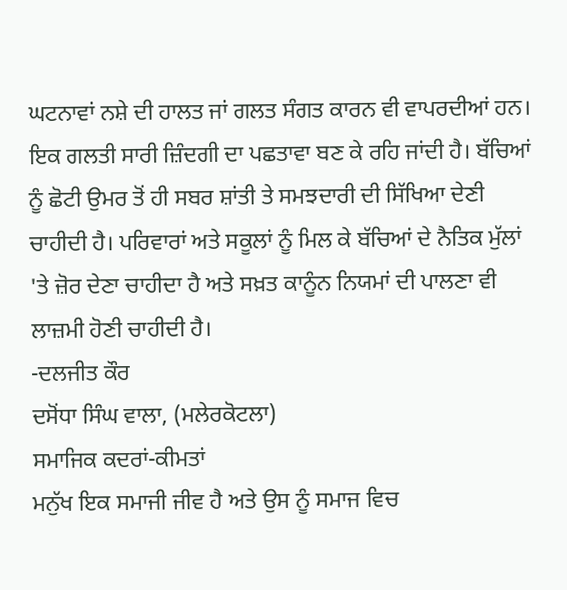ਘਟਨਾਵਾਂ ਨਸ਼ੇ ਦੀ ਹਾਲਤ ਜਾਂ ਗਲਤ ਸੰਗਤ ਕਾਰਨ ਵੀ ਵਾਪਰਦੀਆਂ ਹਨ। ਇਕ ਗਲਤੀ ਸਾਰੀ ਜ਼ਿੰਦਗੀ ਦਾ ਪਛਤਾਵਾ ਬਣ ਕੇ ਰਹਿ ਜਾਂਦੀ ਹੈ। ਬੱਚਿਆਂ ਨੂੰ ਛੋਟੀ ਉਮਰ ਤੋਂ ਹੀ ਸਬਰ ਸ਼ਾਂਤੀ ਤੇ ਸਮਝਦਾਰੀ ਦੀ ਸਿੱਖਿਆ ਦੇਣੀ ਚਾਹੀਦੀ ਹੈ। ਪਰਿਵਾਰਾਂ ਅਤੇ ਸਕੂਲਾਂ ਨੂੰ ਮਿਲ ਕੇ ਬੱਚਿਆਂ ਦੇ ਨੈਤਿਕ ਮੁੱਲਾਂ 'ਤੇ ਜ਼ੋਰ ਦੇਣਾ ਚਾਹੀਦਾ ਹੈ ਅਤੇ ਸਖ਼ਤ ਕਾਨੂੰਨ ਨਿਯਮਾਂ ਦੀ ਪਾਲਣਾ ਵੀ ਲਾਜ਼ਮੀ ਹੋਣੀ ਚਾਹੀਦੀ ਹੈ।
-ਦਲਜੀਤ ਕੌਰ
ਦਸੋਂਧਾ ਸਿੰਘ ਵਾਲਾ, (ਮਲੇਰਕੋਟਲਾ)
ਸਮਾਜਿਕ ਕਦਰਾਂ-ਕੀਮਤਾਂ
ਮਨੁੱਖ ਇਕ ਸਮਾਜੀ ਜੀਵ ਹੈ ਅਤੇ ਉਸ ਨੂੰ ਸਮਾਜ ਵਿਚ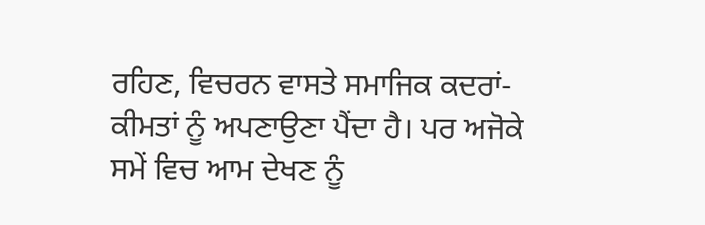ਰਹਿਣ, ਵਿਚਰਨ ਵਾਸਤੇ ਸਮਾਜਿਕ ਕਦਰਾਂ-ਕੀਮਤਾਂ ਨੂੰ ਅਪਣਾਉਣਾ ਪੈਂਦਾ ਹੈ। ਪਰ ਅਜੋਕੇ ਸਮੇਂ ਵਿਚ ਆਮ ਦੇਖਣ ਨੂੰ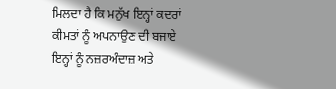ਮਿਲਦਾ ਹੈ ਕਿ ਮਨੁੱਖ ਇਨ੍ਹਾਂ ਕਦਰਾਂ ਕੀਮਤਾਂ ਨੂੰ ਅਪਨਾਉਣ ਦੀ ਬਜਾਏ ਇਨ੍ਹਾਂ ਨੂੰ ਨਜ਼ਰਅੰਦਾਜ਼ ਅਤੇ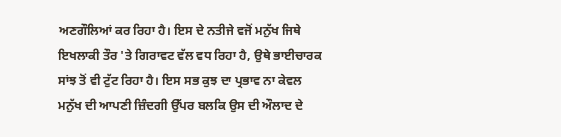ਅਣਗੌਲਿਆਂ ਕਰ ਰਿਹਾ ਹੈ। ਇਸ ਦੇ ਨਤੀਜੇ ਵਜੋਂ ਮਨੁੱਖ ਜਿਥੇ ਇਖਲਾਕੀ ਤੌਰ 'ਤੇ ਗਿਰਾਵਟ ਵੱਲ ਵਧ ਰਿਹਾ ਹੈ, ਉਥੇ ਭਾਈਚਾਰਕ ਸਾਂਝ ਤੋਂ ਵੀ ਟੁੱਟ ਰਿਹਾ ਹੈ। ਇਸ ਸਭ ਕੁਝ ਦਾ ਪ੍ਰਭਾਵ ਨਾ ਕੇਵਲ ਮਨੁੱਖ ਦੀ ਆਪਣੀ ਜ਼ਿੰਦਗੀ ਉੱਪਰ ਬਲਕਿ ਉਸ ਦੀ ਔਲਾਦ ਦੇ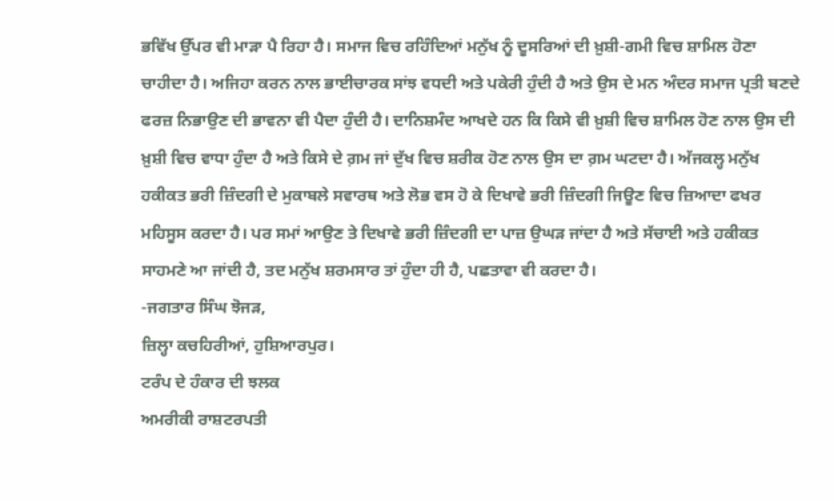ਭਵਿੱਖ ਉੱਪਰ ਵੀ ਮਾੜਾ ਪੈ ਰਿਹਾ ਹੈ। ਸਮਾਜ ਵਿਚ ਰਹਿੰਦਿਆਂ ਮਨੁੱਖ ਨੂੰ ਦੂਸਰਿਆਂ ਦੀ ਖ਼ੁਸ਼ੀ-ਗਮੀ ਵਿਚ ਸ਼ਾਮਿਲ ਹੋਣਾ ਚਾਹੀਦਾ ਹੈ। ਅਜਿਹਾ ਕਰਨ ਨਾਲ ਭਾਈਚਾਰਕ ਸਾਂਝ ਵਧਦੀ ਅਤੇ ਪਕੇਰੀ ਹੁੰਦੀ ਹੈ ਅਤੇ ਉਸ ਦੇ ਮਨ ਅੰਦਰ ਸਮਾਜ ਪ੍ਰਤੀ ਬਣਦੇ ਫਰਜ਼ ਨਿਭਾਉਣ ਦੀ ਭਾਵਨਾ ਵੀ ਪੈਦਾ ਹੁੰਦੀ ਹੈ। ਦਾਨਿਸ਼ਮੰਦ ਆਖਦੇ ਹਨ ਕਿ ਕਿਸੇ ਵੀ ਖ਼ੁਸ਼ੀ ਵਿਚ ਸ਼ਾਮਿਲ ਹੋਣ ਨਾਲ ਉਸ ਦੀ ਖ਼ੁਸ਼ੀ ਵਿਚ ਵਾਧਾ ਹੁੰਦਾ ਹੈ ਅਤੇ ਕਿਸੇ ਦੇ ਗ਼ਮ ਜਾਂ ਦੁੱਖ ਵਿਚ ਸ਼ਰੀਕ ਹੋਣ ਨਾਲ ਉਸ ਦਾ ਗ਼ਮ ਘਟਦਾ ਹੈ। ਅੱਜਕਲ੍ਹ ਮਨੁੱਖ ਹਕੀਕਤ ਭਰੀ ਜ਼ਿੰਦਗੀ ਦੇ ਮੁਕਾਬਲੇ ਸਵਾਰਥ ਅਤੇ ਲੋਭ ਵਸ ਹੋ ਕੇ ਦਿਖਾਵੇ ਭਰੀ ਜ਼ਿੰਦਗੀ ਜਿਊਣ ਵਿਚ ਜ਼ਿਆਦਾ ਫਖਰ ਮਹਿਸੂਸ ਕਰਦਾ ਹੈ। ਪਰ ਸਮਾਂ ਆਉਣ ਤੇ ਦਿਖਾਵੇ ਭਰੀ ਜ਼ਿੰਦਗੀ ਦਾ ਪਾਜ਼ ਉਘੜ ਜਾਂਦਾ ਹੈ ਅਤੇ ਸੱਚਾਈ ਅਤੇ ਹਕੀਕਤ ਸਾਹਮਣੇ ਆ ਜਾਂਦੀ ਹੈ, ਤਦ ਮਨੁੱਖ ਸ਼ਰਮਸਾਰ ਤਾਂ ਹੁੰਦਾ ਹੀ ਹੈ, ਪਛਤਾਵਾ ਵੀ ਕਰਦਾ ਹੈ।
-ਜਗਤਾਰ ਸਿੰਘ ਝੋਜੜ,
ਜ਼ਿਲ੍ਹਾ ਕਚਹਿਰੀਆਂ, ਹੁਸ਼ਿਆਰਪੁਰ।
ਟਰੰਪ ਦੇ ਹੰਕਾਰ ਦੀ ਝਲਕ
ਅਮਰੀਕੀ ਰਾਸ਼ਟਰਪਤੀ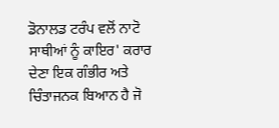ਡੋਨਾਲਡ ਟਰੰਪ ਵਲੋਂ ਨਾਟੋ ਸਾਥੀਆਂ ਨੂੰ ਕਾਇਰ' ਕਰਾਰ ਦੇਣਾ ਇਕ ਗੰਭੀਰ ਅਤੇ ਚਿੰਤਾਜਨਕ ਬਿਆਨ ਹੈ ਜੋ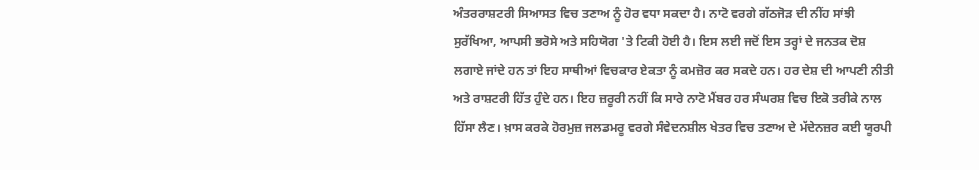ਅੰਤਰਰਾਸ਼ਟਰੀ ਸਿਆਸਤ ਵਿਚ ਤਣਾਅ ਨੂੰ ਹੋਰ ਵਧਾ ਸਕਦਾ ਹੈ। ਨਾਟੋ ਵਰਗੇ ਗੱਠਜੋੜ ਦੀ ਨੀਂਹ ਸਾਂਝੀ ਸੁਰੱਖਿਆ, ਆਪਸੀ ਭਰੋਸੇ ਅਤੇ ਸਹਿਯੋਗ 'ਤੇ ਟਿਕੀ ਹੋਈ ਹੈ। ਇਸ ਲਈ ਜਦੋਂ ਇਸ ਤਰ੍ਹਾਂ ਦੇ ਜਨਤਕ ਦੋਸ਼ ਲਗਾਏ ਜਾਂਦੇ ਹਨ ਤਾਂ ਇਹ ਸਾਥੀਆਂ ਵਿਚਕਾਰ ਏਕਤਾ ਨੂੰ ਕਮਜ਼ੋਰ ਕਰ ਸਕਦੇ ਹਨ। ਹਰ ਦੇਸ਼ ਦੀ ਆਪਣੀ ਨੀਤੀ ਅਤੇ ਰਾਸ਼ਟਰੀ ਹਿੱਤ ਹੁੰਦੇ ਹਨ। ਇਹ ਜ਼ਰੂਰੀ ਨਹੀਂ ਕਿ ਸਾਰੇ ਨਾਟੋ ਮੈਂਬਰ ਹਰ ਸੰਘਰਸ਼ ਵਿਚ ਇਕੋ ਤਰੀਕੇ ਨਾਲ ਹਿੱਸਾ ਲੈਣ। ਖ਼ਾਸ ਕਰਕੇ ਹੋਰਮੁਜ਼ ਜਲਡਮਰੂ ਵਰਗੇ ਸੰਵੇਦਨਸ਼ੀਲ ਖੇਤਰ ਵਿਚ ਤਣਾਅ ਦੇ ਮੱਦੇਨਜ਼ਰ ਕਈ ਯੂਰਪੀ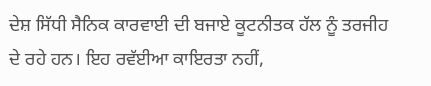ਦੇਸ਼ ਸਿੱਧੀ ਸੈਨਿਕ ਕਾਰਵਾਈ ਦੀ ਬਜਾਏ ਕੂਟਨੀਤਕ ਹੱਲ ਨੂੰ ਤਰਜੀਹ ਦੇ ਰਹੇ ਹਨ। ਇਹ ਰਵੱਈਆ ਕਾਇਰਤਾ ਨਹੀਂ,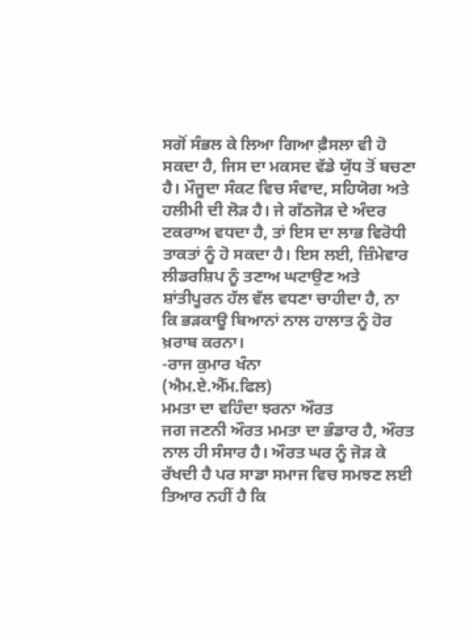ਸਗੋਂ ਸੰਭਲ ਕੇ ਲਿਆ ਗਿਆ ਫ਼ੈਸਲਾ ਵੀ ਹੋ ਸਕਦਾ ਹੈ, ਜਿਸ ਦਾ ਮਕਸਦ ਵੱਡੇ ਯੁੱਧ ਤੋਂ ਬਚਣਾ ਹੈ। ਮੌਜੂਦਾ ਸੰਕਟ ਵਿਚ ਸੰਵਾਦ, ਸਹਿਯੋਗ ਅਤੇ ਹਲੀਮੀ ਦੀ ਲੋੜ ਹੈ। ਜੇ ਗੱਠਜੋੜ ਦੇ ਅੰਦਰ ਟਕਰਾਅ ਵਧਦਾ ਹੈ, ਤਾਂ ਇਸ ਦਾ ਲਾਭ ਵਿਰੋਧੀ ਤਾਕਤਾਂ ਨੂੰ ਹੋ ਸਕਦਾ ਹੈ। ਇਸ ਲਈ, ਜ਼ਿੰਮੇਵਾਰ ਲੀਡਰਸ਼ਿਪ ਨੂੰ ਤਣਾਅ ਘਟਾਉਣ ਅਤੇ ਸ਼ਾਂਤੀਪੂਰਨ ਹੱਲ ਵੱਲ ਵਧਣਾ ਚਾਹੀਦਾ ਹੈ, ਨਾ ਕਿ ਭੜਕਾਊ ਬਿਆਨਾਂ ਨਾਲ ਹਾਲਾਤ ਨੂੰ ਹੋਰ ਖ਼ਰਾਬ ਕਰਨਾ।
-ਰਾਜ ਕੁਮਾਰ ਖੰਨਾ
(ਐਮ.ਏ.ਐੱਮ.ਫਿਲ)
ਮਮਤਾ ਦਾ ਵਹਿੰਦਾ ਝਰਨਾ ਔਰਤ
ਜਗ ਜਣਨੀ ਔਰਤ ਮਮਤਾ ਦਾ ਭੰਡਾਰ ਹੈ, ਔਰਤ ਨਾਲ ਹੀ ਸੰਸਾਰ ਹੈ। ਔਰਤ ਘਰ ਨੂੰ ਜੋੜ ਕੇ ਰੱਖਦੀ ਹੈ ਪਰ ਸਾਡਾ ਸਮਾਜ ਵਿਚ ਸਮਝਣ ਲਈ ਤਿਆਰ ਨਹੀਂ ਹੈ ਕਿ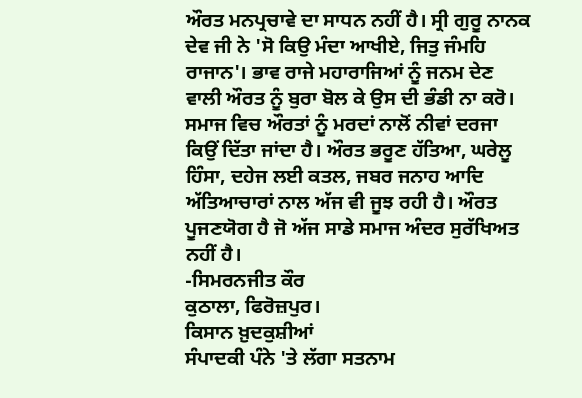ਔਰਤ ਮਨਪ੍ਰਚਾਵੇ ਦਾ ਸਾਧਨ ਨਹੀਂ ਹੈ। ਸ੍ਰੀ ਗੁਰੂ ਨਾਨਕ ਦੇਵ ਜੀ ਨੇ 'ਸੋ ਕਿਉ ਮੰਦਾ ਆਖੀਏ, ਜਿਤੁ ਜੰਮਹਿ ਰਾਜਾਨ'। ਭਾਵ ਰਾਜੇ ਮਹਾਰਾਜਿਆਂ ਨੂੰ ਜਨਮ ਦੇਣ ਵਾਲੀ ਔਰਤ ਨੂੰ ਬੁਰਾ ਬੋਲ ਕੇ ਉਸ ਦੀ ਭੰਡੀ ਨਾ ਕਰੋ। ਸਮਾਜ ਵਿਚ ਔਰਤਾਂ ਨੂੰ ਮਰਦਾਂ ਨਾਲੋਂ ਨੀਵਾਂ ਦਰਜਾ ਕਿਉਂ ਦਿੱਤਾ ਜਾਂਦਾ ਹੈ। ਔਰਤ ਭਰੂਣ ਹੱਤਿਆ, ਘਰੇਲੂ ਹਿੰਸਾ, ਦਹੇਜ ਲਈ ਕਤਲ, ਜਬਰ ਜਨਾਹ ਆਦਿ ਅੱਤਿਆਚਾਰਾਂ ਨਾਲ ਅੱਜ ਵੀ ਜੂਝ ਰਹੀ ਹੈ। ਔਰਤ ਪੂਜਣਯੋਗ ਹੈ ਜੋ ਅੱਜ ਸਾਡੇ ਸਮਾਜ ਅੰਦਰ ਸੁਰੱਖਿਅਤ ਨਹੀਂ ਹੈ।
-ਸਿਮਰਨਜੀਤ ਕੌਰ
ਕੁਠਾਲਾ, ਫਿਰੋਜ਼ਪੁਰ।
ਕਿਸਾਨ ਖ਼ੁਦਕੁਸ਼ੀਆਂ
ਸੰਪਾਦਕੀ ਪੰਨੇ 'ਤੇ ਲੱਗਾ ਸਤਨਾਮ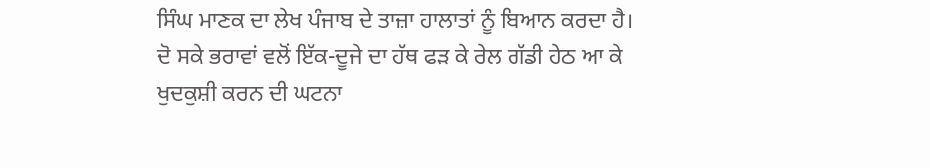ਸਿੰਘ ਮਾਣਕ ਦਾ ਲੇਖ ਪੰਜਾਬ ਦੇ ਤਾਜ਼ਾ ਹਾਲਾਤਾਂ ਨੂੰ ਬਿਆਨ ਕਰਦਾ ਹੈ। ਦੋ ਸਕੇ ਭਰਾਵਾਂ ਵਲੋਂ ਇੱਕ-ਦੂਜੇ ਦਾ ਹੱਥ ਫੜ ਕੇ ਰੇਲ ਗੱਡੀ ਹੇਠ ਆ ਕੇ ਖੁਦਕੁਸ਼ੀ ਕਰਨ ਦੀ ਘਟਨਾ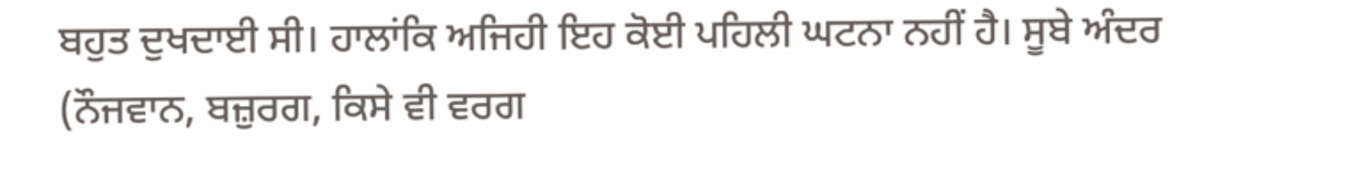ਬਹੁਤ ਦੁਖਦਾਈ ਸੀ। ਹਾਲਾਂਕਿ ਅਜਿਹੀ ਇਹ ਕੋਈ ਪਹਿਲੀ ਘਟਨਾ ਨਹੀਂ ਹੈ। ਸੂਬੇ ਅੰਦਰ (ਨੌਜਵਾਨ, ਬਜ਼ੁਰਗ, ਕਿਸੇ ਵੀ ਵਰਗ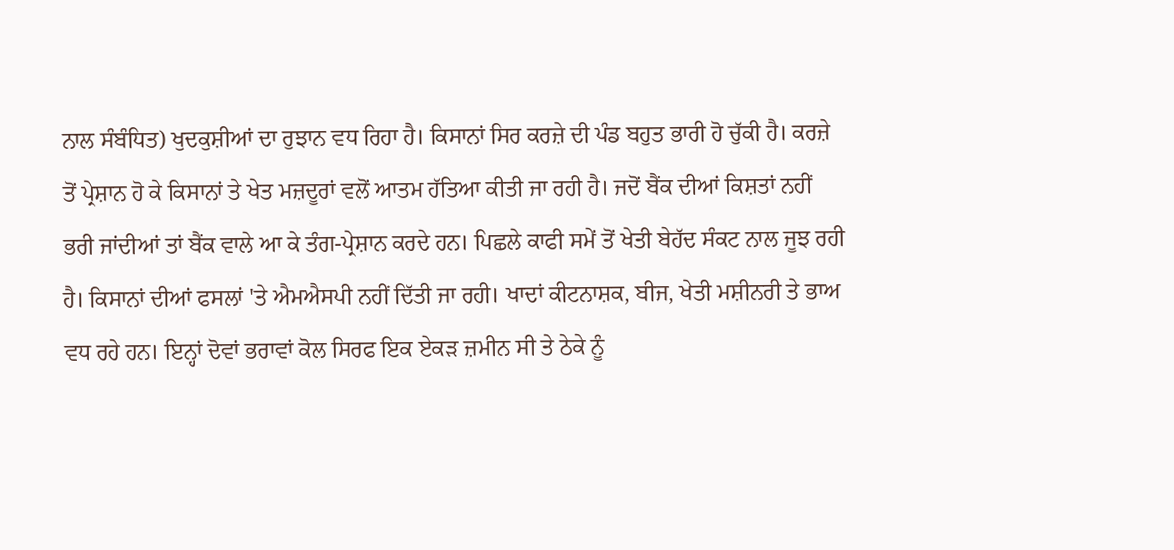ਨਾਲ ਸੰਬੰਧਿਤ) ਖੁਦਕੁਸ਼ੀਆਂ ਦਾ ਰੁਝਾਨ ਵਧ ਰਿਹਾ ਹੈ। ਕਿਸਾਨਾਂ ਸਿਰ ਕਰਜ਼ੇ ਦੀ ਪੰਡ ਬਹੁਤ ਭਾਰੀ ਹੋ ਚੁੱਕੀ ਹੈ। ਕਰਜ਼ੇ ਤੋਂ ਪ੍ਰੇਸ਼ਾਨ ਹੋ ਕੇ ਕਿਸਾਨਾਂ ਤੇ ਖੇਤ ਮਜ਼ਦੂਰਾਂ ਵਲੋਂ ਆਤਮ ਹੱਤਿਆ ਕੀਤੀ ਜਾ ਰਹੀ ਹੈ। ਜਦੋਂ ਬੈਂਕ ਦੀਆਂ ਕਿਸ਼ਤਾਂ ਨਹੀਂ ਭਰੀ ਜਾਂਦੀਆਂ ਤਾਂ ਬੈਂਕ ਵਾਲੇ ਆ ਕੇ ਤੰਗ-ਪ੍ਰੇਸ਼ਾਨ ਕਰਦੇ ਹਨ। ਪਿਛਲੇ ਕਾਫੀ ਸਮੇਂ ਤੋਂ ਖੇਤੀ ਬੇਹੱਦ ਸੰਕਟ ਨਾਲ ਜੂਝ ਰਹੀ ਹੈ। ਕਿਸਾਨਾਂ ਦੀਆਂ ਫਸਲਾਂ 'ਤੇ ਐਮਐਸਪੀ ਨਹੀਂ ਦਿੱਤੀ ਜਾ ਰਹੀ। ਖਾਦਾਂ ਕੀਟਨਾਸ਼ਕ, ਬੀਜ, ਖੇਤੀ ਮਸ਼ੀਨਰੀ ਤੇ ਭਾਅ ਵਧ ਰਹੇ ਹਨ। ਇਨ੍ਹਾਂ ਦੋਵਾਂ ਭਰਾਵਾਂ ਕੋਲ ਸਿਰਫ ਇਕ ਏਕੜ ਜ਼ਮੀਨ ਸੀ ਤੇ ਠੇਕੇ ਨੂੰ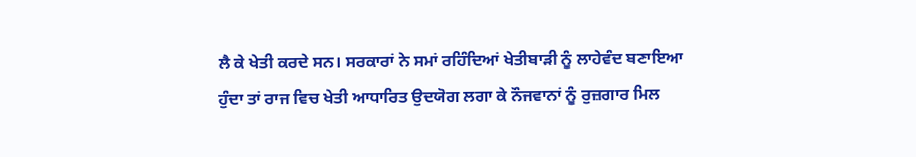ਲੈ ਕੇ ਖੇਤੀ ਕਰਦੇ ਸਨ। ਸਰਕਾਰਾਂ ਨੇ ਸਮਾਂ ਰਹਿੰਦਿਆਂ ਖੇਤੀਬਾੜੀ ਨੂੰ ਲਾਹੇਵੰਦ ਬਣਾਇਆ ਹੁੰਦਾ ਤਾਂ ਰਾਜ ਵਿਚ ਖੇਤੀ ਆਧਾਰਿਤ ਉਦਯੋਗ ਲਗਾ ਕੇ ਨੌਜਵਾਨਾਂ ਨੂੰ ਰੁਜ਼ਗਾਰ ਮਿਲ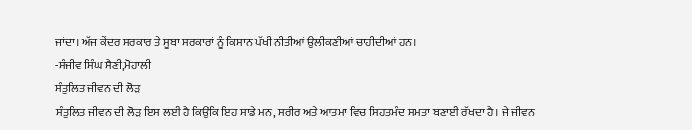ਜਾਂਦਾ। ਅੱਜ ਕੇਂਦਰ ਸਰਕਾਰ ਤੇ ਸੂਬਾ ਸਰਕਾਰਾਂ ਨੂੰ ਕਿਸਾਨ ਪੱਖੀ ਨੀਤੀਆਂ ਉਲੀਕਣੀਆਂ ਚਾਹੀਦੀਆਂ ਹਨ।
-ਸੰਜੀਵ ਸਿੰਘ ਸੈਣੀ,ਮੋਹਾਲੀ
ਸੰਤੁਲਿਤ ਜੀਵਨ ਦੀ ਲੋੜ
ਸੰਤੁਲਿਤ ਜੀਵਨ ਦੀ ਲੋੜ ਇਸ ਲਈ ਹੈ ਕਿਉਂਕਿ ਇਹ ਸਾਡੇ ਮਨ, ਸਰੀਰ ਅਤੇ ਆਤਮਾ ਵਿਚ ਸਿਹਤਮੰਦ ਸਮਤਾ ਬਣਾਈ ਰੱਖਦਾ ਹੈ। ਜੇ ਜੀਵਨ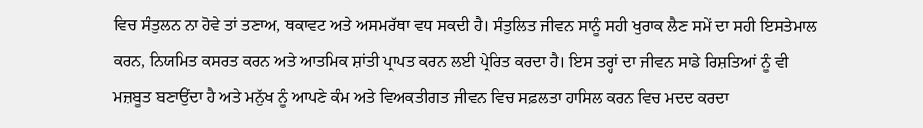ਵਿਚ ਸੰਤੁਲਨ ਨਾ ਹੋਵੇ ਤਾਂ ਤਣਾਅ, ਥਕਾਵਟ ਅਤੇ ਅਸਮਰੱਥਾ ਵਧ ਸਕਦੀ ਹੈ। ਸੰਤੁਲਿਤ ਜੀਵਨ ਸਾਨੂੰ ਸਹੀ ਖੁਰਾਕ ਲੈਣ ਸਮੇਂ ਦਾ ਸਹੀ ਇਸਤੇਮਾਲ ਕਰਨ, ਨਿਯਮਿਤ ਕਸਰਤ ਕਰਨ ਅਤੇ ਆਤਮਿਕ ਸ਼ਾਂਤੀ ਪ੍ਰਾਪਤ ਕਰਨ ਲਈ ਪ੍ਰੇਰਿਤ ਕਰਦਾ ਹੈ। ਇਸ ਤਰ੍ਹਾਂ ਦਾ ਜੀਵਨ ਸਾਡੇ ਰਿਸ਼ਤਿਆਂ ਨੂੰ ਵੀ ਮਜ਼ਬੂਤ ਬਣਾਉਂਦਾ ਹੈ ਅਤੇ ਮਨੁੱਖ ਨੂੰ ਆਪਣੇ ਕੰਮ ਅਤੇ ਵਿਅਕਤੀਗਤ ਜੀਵਨ ਵਿਚ ਸਫ਼ਲਤਾ ਹਾਸਿਲ ਕਰਨ ਵਿਚ ਮਦਦ ਕਰਦਾ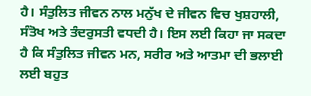ਹੈ। ਸੰਤੁਲਿਤ ਜੀਵਨ ਨਾਲ ਮਨੁੱਖ ਦੇ ਜੀਵਨ ਵਿਚ ਖੁਸ਼ਹਾਲੀ, ਸੰਤੋਖ ਅਤੇ ਤੰਦਰੁਸਤੀ ਵਧਦੀ ਹੈ। ਇਸ ਲਈ ਕਿਹਾ ਜਾ ਸਕਦਾ ਹੈ ਕਿ ਸੰਤੁਲਿਤ ਜੀਵਨ ਮਨ, ਸਰੀਰ ਅਤੇ ਆਤਮਾ ਦੀ ਭਲਾਈ ਲਈ ਬਹੁਤ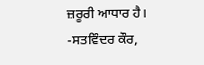ਜ਼ਰੂਰੀ ਆਧਾਰ ਹੈ।
-ਸਤਵਿੰਦਰ ਕੌਰ,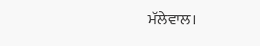ਮੱਲੇਵਾਲ।